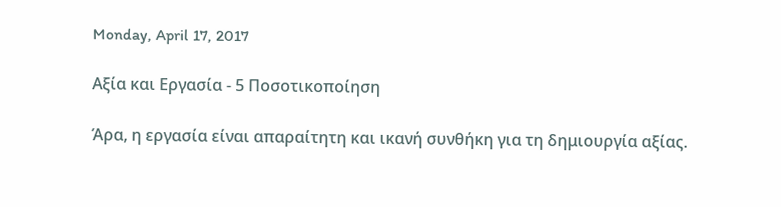Monday, April 17, 2017

Αξία και Εργασία - 5 Ποσοτικοποίηση

Άρα, η εργασία είναι απαραίτητη και ικανή συνθήκη για τη δημιουργία αξίας.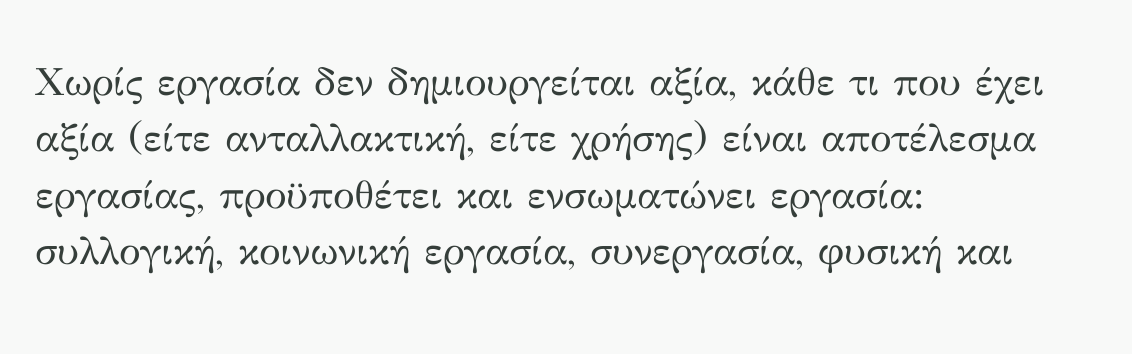Χωρίς εργασία δεν δημιουργείται αξία, κάθε τι που έχει αξία (είτε ανταλλακτική, είτε χρήσης) είναι αποτέλεσμα εργασίας, προϋποθέτει και ενσωματώνει εργασία: συλλογική, κοινωνική εργασία, συνεργασία, φυσική και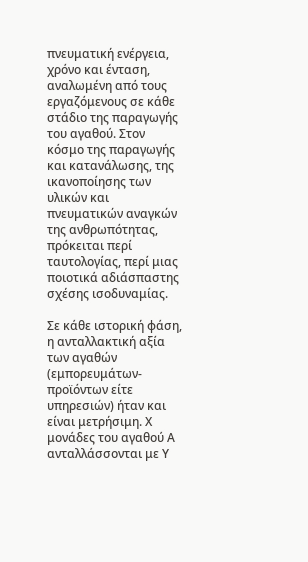πνευματική ενέργεια, χρόνο και ένταση, αναλωμένη από τους εργαζόμενους σε κάθε στάδιο της παραγωγής του αγαθού. Στον κόσμο της παραγωγής και κατανάλωσης, της ικανοποίησης των υλικών και πνευματικών αναγκών της ανθρωπότητας, πρόκειται περί ταυτολογίας, περί μιας ποιοτικά αδιάσπαστης σχέσης ισοδυναμίας.

Σε κάθε ιστορική φάση, η ανταλλακτική αξία των αγαθών (εμπορευμάτων- προϊόντων είτε υπηρεσιών) ήταν και είναι μετρήσιμη. Χ μονάδες του αγαθού Α ανταλλάσσονται με Υ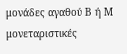μονάδες αγαθού Β ή Μ μονεταριστικές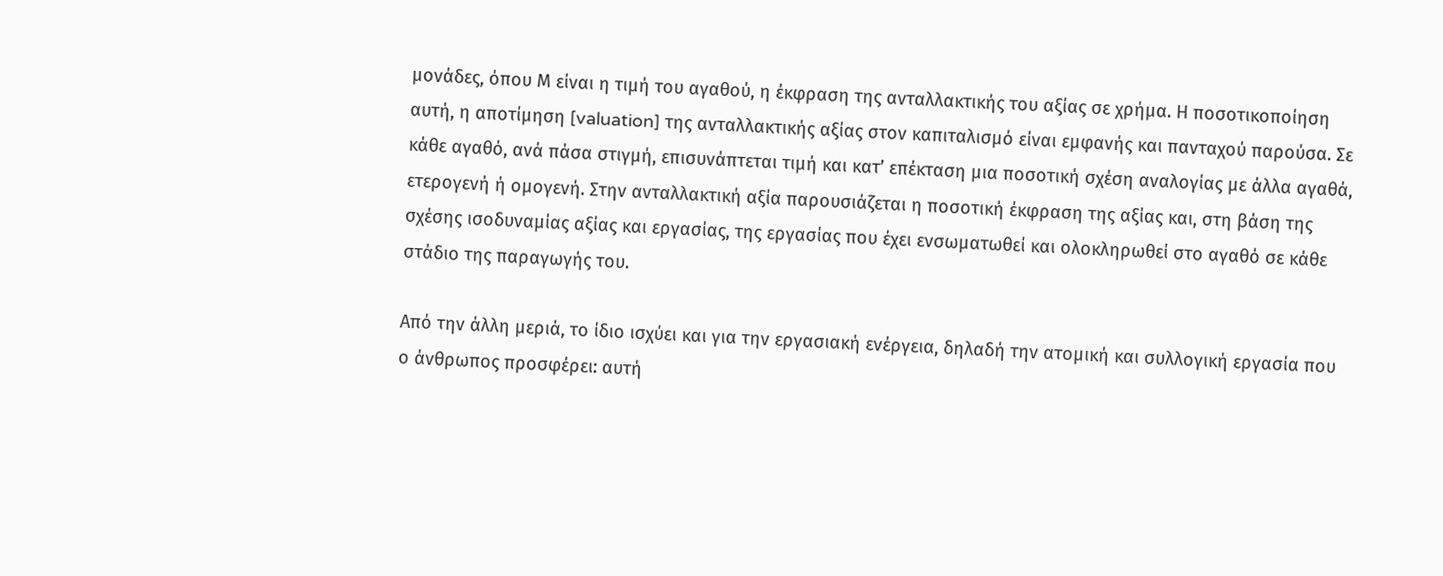μονάδες, όπου Μ είναι η τιμή του αγαθού, η έκφραση της ανταλλακτικής του αξίας σε χρήμα. Η ποσοτικοποίηση αυτή, η αποτίμηση [valuation] της ανταλλακτικής αξίας στον καπιταλισμό είναι εμφανής και πανταχού παρούσα. Σε κάθε αγαθό, ανά πάσα στιγμή, επισυνάπτεται τιμή και κατ’ επέκταση μια ποσοτική σχέση αναλογίας με άλλα αγαθά, ετερογενή ή ομογενή. Στην ανταλλακτική αξία παρουσιάζεται η ποσοτική έκφραση της αξίας και, στη βάση της σχέσης ισοδυναμίας αξίας και εργασίας, της εργασίας που έχει ενσωματωθεί και ολοκληρωθεί στο αγαθό σε κάθε στάδιο της παραγωγής του.

Από την άλλη μεριά, το ίδιο ισχύει και για την εργασιακή ενέργεια, δηλαδή την ατομική και συλλογική εργασία που ο άνθρωπος προσφέρει: αυτή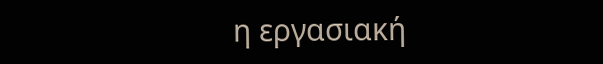η εργασιακή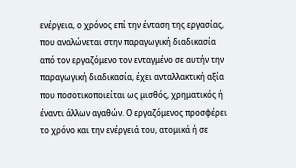ενέργεια, ο χρόνος επί την ένταση της εργασίας, που αναλώνεται στην παραγωγική διαδικασία από τον εργαζόμενο τον ενταγμένο σε αυτήν την παραγωγική διαδικασία, έχει ανταλλακτική αξία που ποσοτικοποιείται ως μισθός, χρηματικός ή έναντι άλλων αγαθών. Ο εργαζόμενος προσφέρει το χρόνο και την ενέργειά του, ατομικά ή σε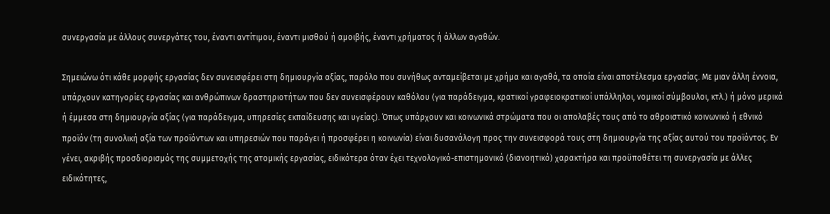συνεργασία με άλλους συνεργάτες του, έναντι αντίτιμου, έναντι μισθού ή αμοιβής, έναντι χρήματος ή άλλων αγαθών.

Σημειώνω ότι κάθε μορφής εργασίας δεν συνεισφέρει στη δημιουργία αξίας, παρόλο που συνήθως ανταμείβεται με χρήμα και αγαθά, τα οποία είναι αποτέλεσμα εργασίας. Με μιαν άλλη έννοια, υπάρχουν κατηγορίες εργασίας και ανθρώπινων δραστηριοτήτων που δεν συνεισφέρουν καθόλου (για παράδειγμα, κρατικοί γραφειοκρατικοί υπάλληλοι, νομικοί σύμβουλοι, κτλ.) ή μόνο μερικά ή έμμεσα στη δημιουργία αξίας (για παράδειγμα, υπηρεσίες εκπαίδευσης και υγείας). Όπως υπάρχουν και κοινωνικά στρώματα που οι απολαβές τους από το αθροιστικό κοινωνικό ή εθνικό προϊόν (τη συνολική αξία των προϊόντων και υπηρεσιών που παράγει ή προσφέρει η κοινωνία) είναι δυσανάλογη προς την συνεισφορά τους στη δημιουργία της αξίας αυτού του προϊόντος. Εν γένει, ακριβής προσδιορισμός της συμμετοχής της ατομικής εργασίας, ειδικότερα όταν έχει τεχνολογικό-επιστημονικό (διανοητικό) χαρακτήρα και προϋποθέτει τη συνεργασία με άλλες ειδικότητες,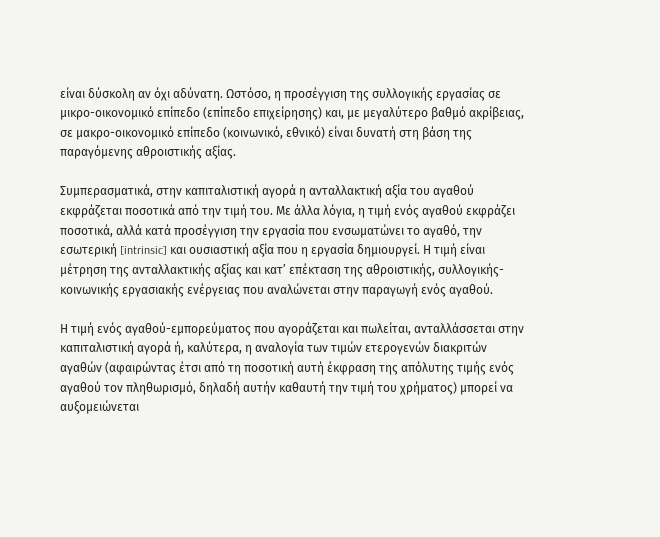είναι δύσκολη αν όχι αδύνατη. Ωστόσο, η προσέγγιση της συλλογικής εργασίας σε μικρο-οικονομικό επίπεδο (επίπεδο επιχείρησης) και, με μεγαλύτερο βαθμό ακρίβειας, σε μακρο-οικονομικό επίπεδο (κοινωνικό, εθνικό) είναι δυνατή στη βάση της παραγόμενης αθροιστικής αξίας.

Συμπερασματικά, στην καπιταλιστική αγορά η ανταλλακτική αξία του αγαθού εκφράζεται ποσοτικά από την τιμή του. Με άλλα λόγια, η τιμή ενός αγαθού εκφράζει ποσοτικά, αλλά κατά προσέγγιση την εργασία που ενσωματώνει το αγαθό, την εσωτερική [intrinsic] και ουσιαστική αξία που η εργασία δημιουργεί. Η τιμή είναι μέτρηση της ανταλλακτικής αξίας και κατ’ επέκταση της αθροιστικής, συλλογικής-κοινωνικής εργασιακής ενέργειας που αναλώνεται στην παραγωγή ενός αγαθού.

Η τιμή ενός αγαθού-εμπορεύματος που αγοράζεται και πωλείται, ανταλλάσσεται στην καπιταλιστική αγορά ή, καλύτερα, η αναλογία των τιμών ετερογενών διακριτών αγαθών (αφαιρώντας έτσι από τη ποσοτική αυτή έκφραση της απόλυτης τιμής ενός αγαθού τον πληθωρισμό, δηλαδή αυτήν καθαυτή την τιμή του χρήματος) μπορεί να αυξομειώνεται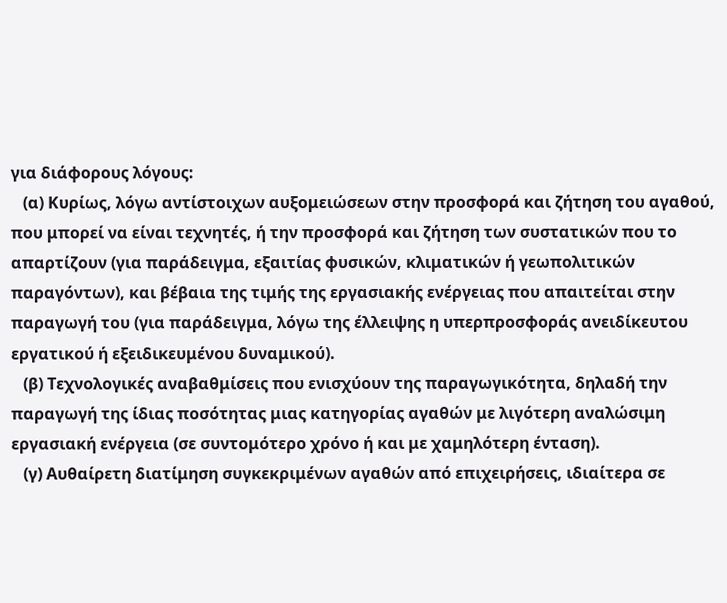για διάφορους λόγους:
   (α) Κυρίως, λόγω αντίστοιχων αυξομειώσεων στην προσφορά και ζήτηση του αγαθού, που μπορεί να είναι τεχνητές, ή την προσφορά και ζήτηση των συστατικών που το απαρτίζουν (για παράδειγμα, εξαιτίας φυσικών, κλιματικών ή γεωπολιτικών παραγόντων), και βέβαια της τιμής της εργασιακής ενέργειας που απαιτείται στην παραγωγή του (για παράδειγμα, λόγω της έλλειψης η υπερπροσφοράς ανειδίκευτου εργατικού ή εξειδικευμένου δυναμικού).
   (β) Τεχνολογικές αναβαθμίσεις που ενισχύουν της παραγωγικότητα, δηλαδή την παραγωγή της ίδιας ποσότητας μιας κατηγορίας αγαθών με λιγότερη αναλώσιμη εργασιακή ενέργεια (σε συντομότερο χρόνο ή και με χαμηλότερη ένταση).
   (γ) Αυθαίρετη διατίμηση συγκεκριμένων αγαθών από επιχειρήσεις, ιδιαίτερα σε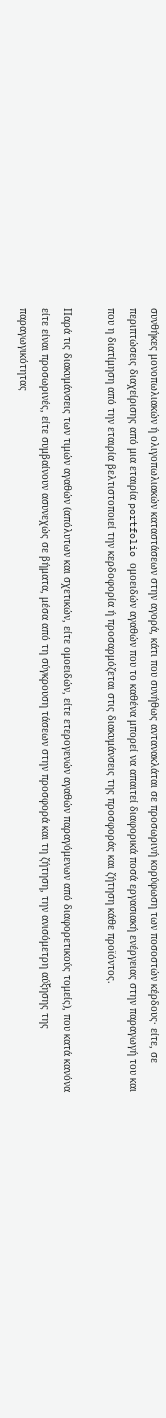συνθήκες μονοπωλιακών ή ολιγοπωλιακών καταστάσεων στην αγορά, κάτι που συνήθως αντανακλάται σε προσωρινή κορύφωση των ποσοστών κέρδους· είτε, σε περιπτώσεις διαχείρισης από μια εταιρία portfolio ομοειδών αγαθών που το καθένα μπορεί να απαιτεί διαφορικά ποσά εργασιακή ενέργειας στην παραγωγή του και που η διατίμηση από την εταιρία βελτιστοποιεί την κερδοφορία ή προσαρμόζεται στις διακυμάνσεις της προσφοράς και ζήτηση κάθε προϊόντος.

Παρά τις διακυμάνσεις των τιμών αγαθών (απόλυτων και σχετικών, είτε ομοειδών, είτε ετερογενών αγαθών παραγόμενων από διαφορετικούς τομείς), που κατά κανόνα είτε είναι προσωρινές, είτε συμβαίνουν ασυνεχώς σε βήματα, μέσα από τη σύγκρουση τάσεων στην προσφορά και τη ζήτηση, την ανισόμετρη αύξησης της παραγωγικότητας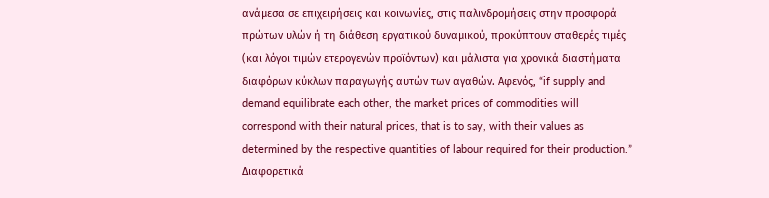ανάμεσα σε επιχειρήσεις και κοινωνίες, στις παλινδρομήσεις στην προσφορά πρώτων υλών ή τη διάθεση εργατικού δυναμικού, προκύπτουν σταθερές τιμές (και λόγοι τιμών ετερογενών προϊόντων) και μάλιστα για χρονικά διαστήματα διαφόρων κύκλων παραγωγής αυτών των αγαθών. Αφενός, “if supply and demand equilibrate each other, the market prices of commodities will correspond with their natural prices, that is to say, with their values as determined by the respective quantities of labour required for their production.” Διαφορετικά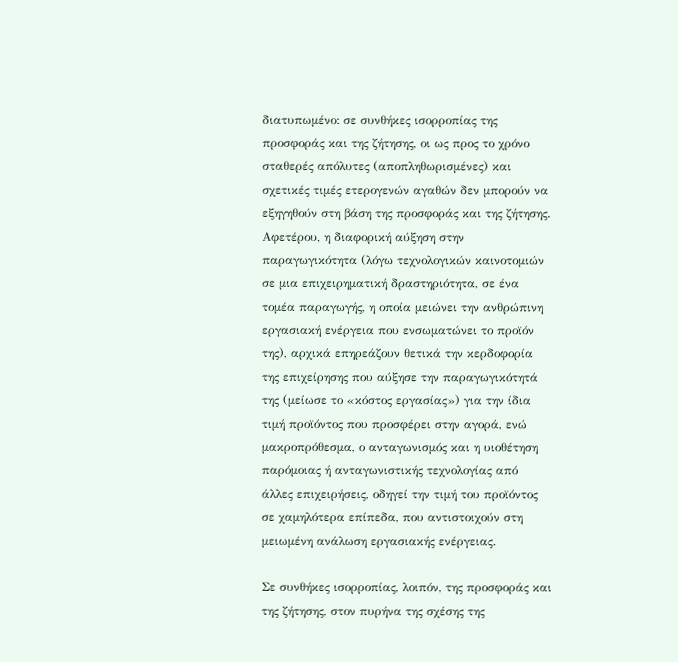διατυπωμένο: σε συνθήκες ισορροπίας της προσφοράς και της ζήτησης, οι ως προς το χρόνο σταθερές απόλυτες (αποπληθωρισμένες) και σχετικές τιμές ετερογενών αγαθών δεν μπορούν να εξηγηθούν στη βάση της προσφοράς και της ζήτησης. Αφετέρου, η διαφορική αύξηση στην παραγωγικότητα (λόγω τεχνολογικών καινοτομιών σε μια επιχειρηματική δραστηριότητα, σε ένα τομέα παραγωγής, η οποία μειώνει την ανθρώπινη εργασιακή ενέργεια που ενσωματώνει το προϊόν της), αρχικά επηρεάζουν θετικά την κερδοφορία της επιχείρησης που αύξησε την παραγωγικότητά της (μείωσε το «κόστος εργασίας») για την ίδια τιμή προϊόντος που προσφέρει στην αγορά, ενώ μακροπρόθεσμα, ο ανταγωνισμός και η υιοθέτηση παρόμοιας ή ανταγωνιστικής τεχνολογίας από άλλες επιχειρήσεις, οδηγεί την τιμή του προϊόντος σε χαμηλότερα επίπεδα, που αντιστοιχούν στη μειωμένη ανάλωση εργασιακής ενέργειας.

Σε συνθήκες ισορροπίας, λοιπόν, της προσφοράς και της ζήτησης, στον πυρήνα της σχέσης της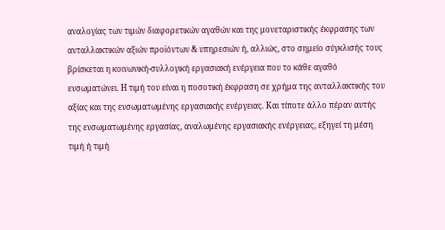αναλογίας των τιμών διαφορετικών αγαθών και της μονεταριστικής έκφρασης των ανταλλακτικών αξιών προϊόντων & υπηρεσιών ή, αλλιώς, στο σημείο σύγκλισής τους βρίσκεται η κοινωνική-συλλογική εργασιακή ενέργεια που το κάθε αγαθό ενσωματώνει. Η τιμή του είναι η ποσοτική έκφραση σε χρήμα της ανταλλακτικής του αξίας και της ενσωματωμένης εργασιακής ενέργειας. Και τίποτε άλλο πέραν αυτής της ενσωματωμένης εργασίας, αναλωμένης εργασιακής ενέργειας, εξηγεί τη μέση τιμή ή τιμή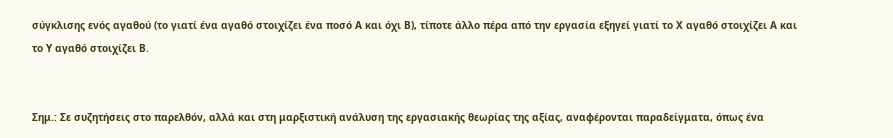σύγκλισης ενός αγαθού (το γιατί ένα αγαθό στοιχίζει ένα ποσό Α και όχι Β), τίποτε άλλο πέρα από την εργασία εξηγεί γιατί το Χ αγαθό στοιχίζει Α και το Υ αγαθό στοιχίζει Β.


Σημ.: Σε συζητήσεις στο παρελθόν, αλλά και στη μαρξιστική ανάλυση της εργασιακής θεωρίας της αξίας, αναφέρονται παραδείγματα, όπως ένα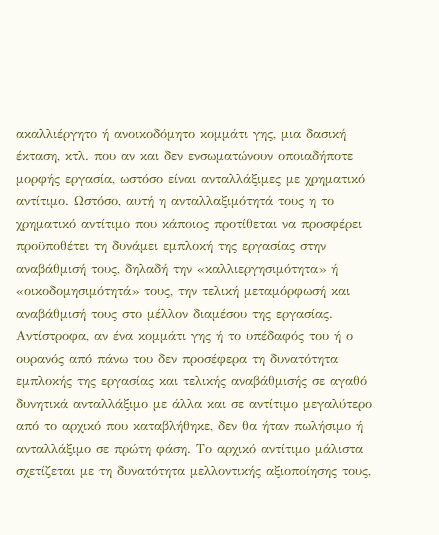ακαλλιέργητο ή ανοικοδόμητο κομμάτι γης, μια δασική έκταση, κτλ. που αν και δεν ενσωματώνουν οποιαδήποτε μορφής εργασία, ωστόσο είναι ανταλλάξιμες με χρηματικό αντίτιμο. Ωστόσο, αυτή η ανταλλαξιμότητά τους η το χρηματικό αντίτιμο που κάποιος προτίθεται να προσφέρει προϋποθέτει τη δυνάμει εμπλοκή της εργασίας στην αναβάθμισή τους, δηλαδή την «καλλιεργησιμότητα» ή «οικοδομησιμότητά» τους, την τελική μεταμόρφωσή και αναβάθμισή τους στο μέλλον διαμέσου της εργασίας. Αντίστροφα, αν ένα κομμάτι γης ή το υπέδαφός του ή ο ουρανός από πάνω του δεν προσέφερα τη δυνατότητα εμπλοκής της εργασίας και τελικής αναβάθμισής σε αγαθό δυνητικά ανταλλάξιμο με άλλα και σε αντίτιμο μεγαλύτερο από το αρχικό που καταβλήθηκε, δεν θα ήταν πωλήσιμο ή ανταλλάξιμο σε πρώτη φάση. Το αρχικό αντίτιμο μάλιστα σχετίζεται με τη δυνατότητα μελλοντικής αξιοποίησης τους,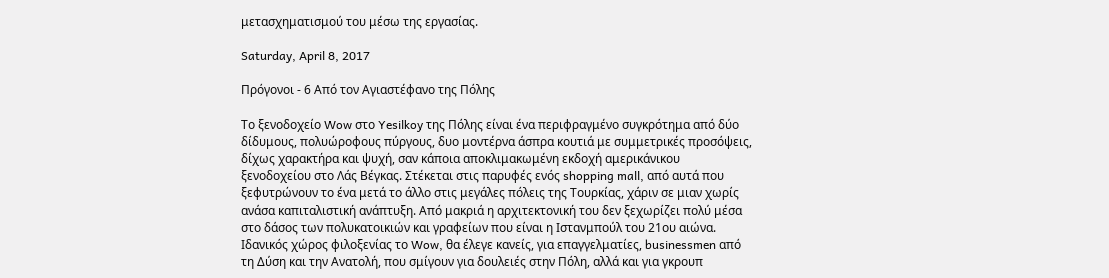μετασχηματισμού του μέσω της εργασίας.

Saturday, April 8, 2017

Πρόγονοι - 6 Από τον Αγιαστέφανο της Πόλης

Το ξενοδοχείο Wow στο Yesilkoy της Πόλης είναι ένα περιφραγμένο συγκρότημα από δύο δίδυμους, πολυώροφους πύργους, δυο μοντέρνα άσπρα κουτιά με συμμετρικές προσόψεις, δίχως χαρακτήρα και ψυχή, σαν κάποια αποκλιμακωμένη εκδοχή αμερικάνικου ξενοδοχείου στο Λάς Βέγκας. Στέκεται στις παρυφές ενός shopping mall, από αυτά που ξεφυτρώνουν το ένα μετά το άλλο στις μεγάλες πόλεις της Τουρκίας, χάριν σε μιαν χωρίς ανάσα καπιταλιστική ανάπτυξη. Από μακριά η αρχιτεκτονική του δεν ξεχωρίζει πολύ μέσα στο δάσος των πολυκατοικιών και γραφείων που είναι η Ιστανμπούλ του 21ου αιώνα. Ιδανικός χώρος φιλοξενίας το Wow, θα έλεγε κανείς, για επαγγελματίες, businessmen από τη Δύση και την Ανατολή, που σμίγουν για δουλειές στην Πόλη, αλλά και για γκρουπ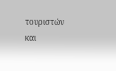τουριστών και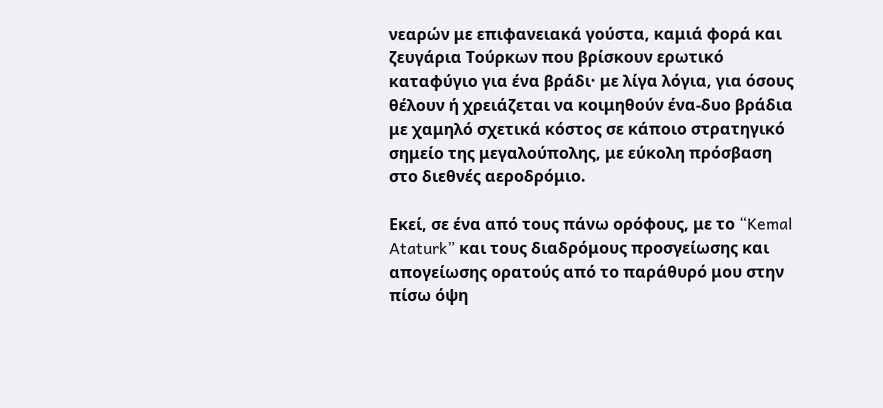νεαρών με επιφανειακά γούστα, καμιά φορά και ζευγάρια Τούρκων που βρίσκουν ερωτικό καταφύγιο για ένα βράδι· με λίγα λόγια, για όσους θέλουν ή χρειάζεται να κοιμηθούν ένα-δυο βράδια με χαμηλό σχετικά κόστος σε κάποιο στρατηγικό σημείο της μεγαλούπολης, με εύκολη πρόσβαση στο διεθνές αεροδρόμιο.

Εκεί, σε ένα από τους πάνω ορόφους, με το “Kemal Ataturk” και τους διαδρόμους προσγείωσης και απογείωσης ορατούς από το παράθυρό μου στην πίσω όψη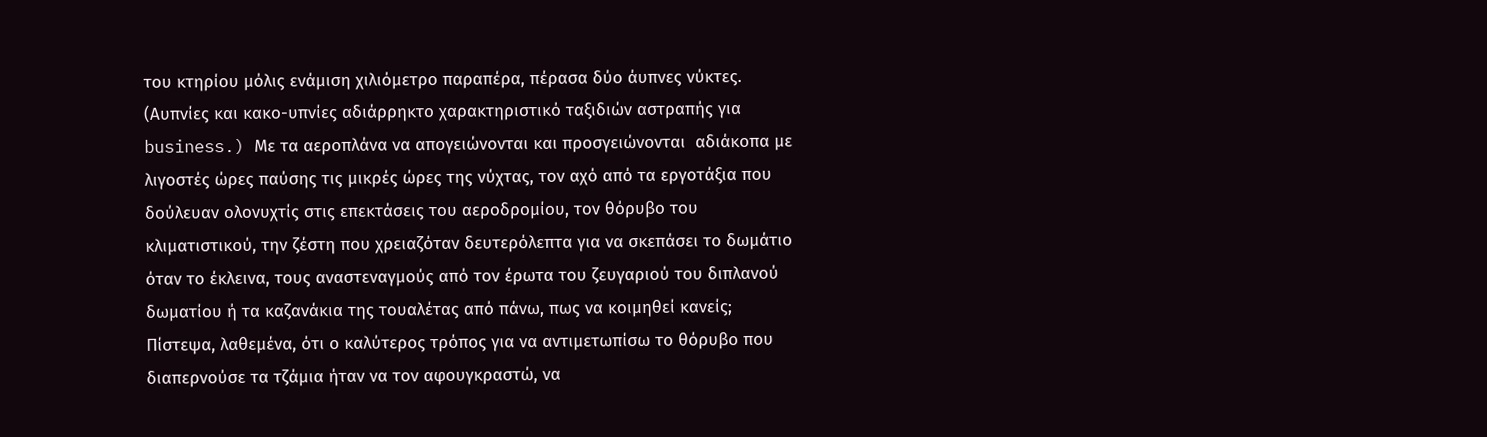του κτηρίου μόλις ενάμιση χιλιόμετρο παραπέρα, πέρασα δύο άυπνες νύκτες. (Αυπνίες και κακο-υπνίες αδιάρρηκτο χαρακτηριστικό ταξιδιών αστραπής για business.) Με τα αεροπλάνα να απογειώνονται και προσγειώνονται  αδιάκοπα με λιγοστές ώρες παύσης τις μικρές ώρες της νύχτας, τον αχό από τα εργοτάξια που δούλευαν ολονυχτίς στις επεκτάσεις του αεροδρομίου, τον θόρυβο του κλιματιστικού, την ζέστη που χρειαζόταν δευτερόλεπτα για να σκεπάσει το δωμάτιο όταν το έκλεινα, τους αναστεναγμούς από τον έρωτα του ζευγαριού του διπλανού δωματίου ή τα καζανάκια της τουαλέτας από πάνω, πως να κοιμηθεί κανείς; Πίστεψα, λαθεμένα, ότι ο καλύτερος τρόπος για να αντιμετωπίσω το θόρυβο που διαπερνούσε τα τζάμια ήταν να τον αφουγκραστώ, να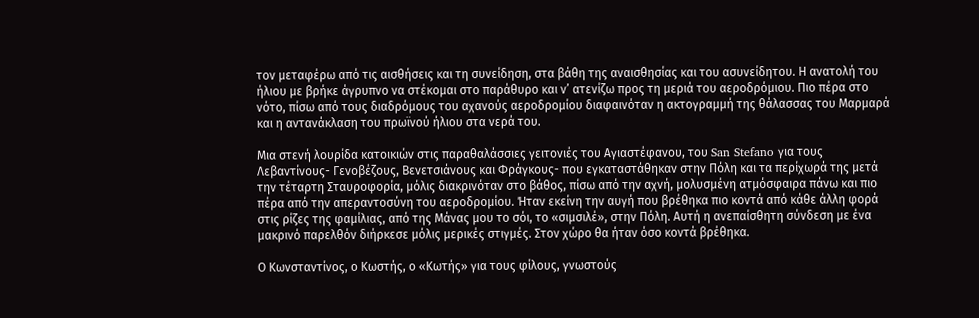τον μεταφέρω από τις αισθήσεις και τη συνείδηση, στα βάθη της αναισθησίας και του ασυνείδητου. Η ανατολή του ήλιου με βρήκε άγρυπνο να στέκομαι στο παράθυρο και ν’ ατενίζω προς τη μεριά του αεροδρόμιου. Πιο πέρα στο νότο, πίσω από τους διαδρόμους του αχανούς αεροδρομίου διαφαινόταν η ακτογραμμή της θάλασσας του Μαρμαρά και η αντανάκλαση του πρωϊνού ήλιου στα νερά του.

Μια στενή λουρίδα κατοικιών στις παραθαλάσσιες γειτονιές του Αγιαστέφανου, του San Stefano για τους Λεβαντίνους- Γενοβέζους, Βενετσιάνους και Φράγκους- που εγκαταστάθηκαν στην Πόλη και τα περίχωρά της μετά την τέταρτη Σταυροφορία, μόλις διακρινόταν στο βάθος, πίσω από την αχνή, μολυσμένη ατμόσφαιρα πάνω και πιο πέρα από την απεραντοσύνη του αεροδρομίου. Ήταν εκείνη την αυγή που βρέθηκα πιο κοντά από κάθε άλλη φορά στις ρίζες της φαμίλιας, από της Μάνας μου το σόι, το «σιμσιλέ», στην Πόλη. Αυτή η ανεπαίσθητη σύνδεση με ένα μακρινό παρελθόν διήρκεσε μόλις μερικές στιγμές. Στον χώρο θα ήταν όσο κοντά βρέθηκα.

Ο Κωνσταντίνος, ο Κωστής, ο «Κωτής» για τους φίλους, γνωστούς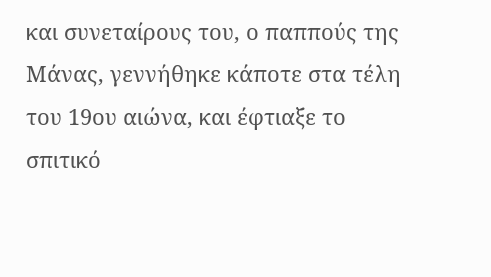και συνεταίρους του, ο παππούς της Μάνας, γεννήθηκε κάποτε στα τέλη του 19ου αιώνα, και έφτιαξε το σπιτικό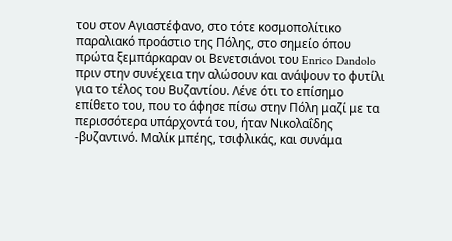του στον Αγιαστέφανο, στο τότε κοσμοπολίτικο παραλιακό προάστιο της Πόλης, στο σημείο όπου πρώτα ξεμπάρκαραν οι Βενετσιάνοι του Enrico Dandolo πριν στην συνέχεια την αλώσουν και ανάψουν το φυτίλι για το τέλος του Βυζαντίου. Λένε ότι το επίσημο επίθετο του, που το άφησε πίσω στην Πόλη μαζί με τα περισσότερα υπάρχοντά του, ήταν Νικολαΐδης -βυζαντινό. Μαλίκ μπέης, τσιφλικάς, και συνάμα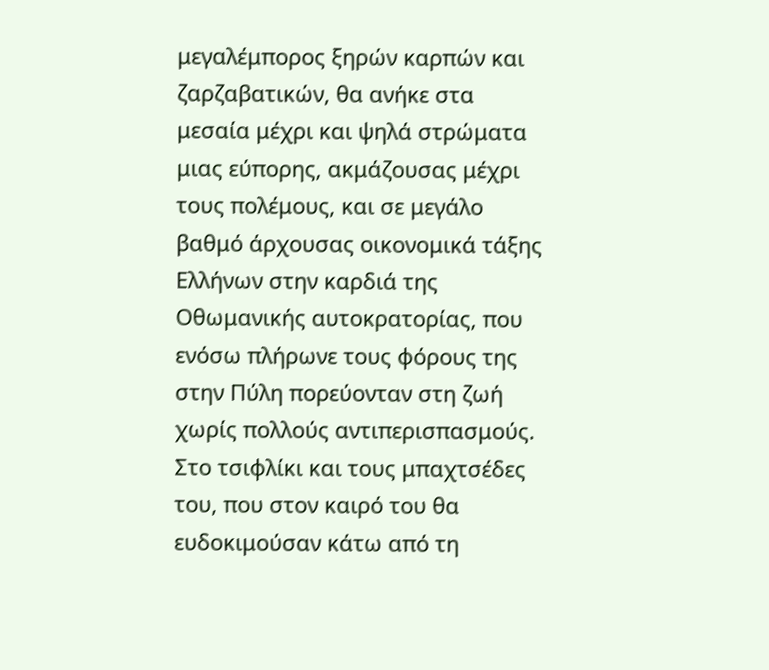μεγαλέμπορος ξηρών καρπών και ζαρζαβατικών, θα ανήκε στα μεσαία μέχρι και ψηλά στρώματα μιας εύπορης, ακμάζουσας μέχρι τους πολέμους, και σε μεγάλο βαθμό άρχουσας οικονομικά τάξης Ελλήνων στην καρδιά της Οθωμανικής αυτοκρατορίας, που ενόσω πλήρωνε τους φόρους της στην Πύλη πορεύονταν στη ζωή χωρίς πολλούς αντιπερισπασμούς. Στο τσιφλίκι και τους μπαχτσέδες του, που στον καιρό του θα ευδοκιμούσαν κάτω από τη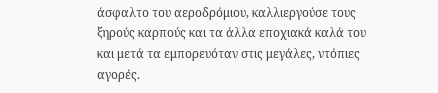άσφαλτο του αεροδρόμιου, καλλιεργούσε τους ξηρούς καρπούς και τα άλλα εποχιακά καλά του και μετά τα εμπορευόταν στις μεγάλες, ντόπιες αγορές.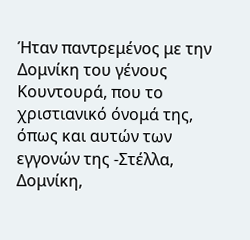Ήταν παντρεμένος με την Δομνίκη του γένους Κουντουρά, που το χριστιανικό όνομά της, όπως και αυτών των εγγονών της -Στέλλα, Δομνίκη,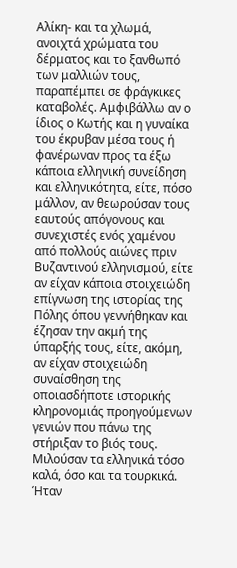Αλίκη- και τα χλωμά, ανοιχτά χρώματα του δέρματος και το ξανθωπό των μαλλιών τους, παραπέμπει σε φράγκικες καταβολές. Αμφιβάλλω αν ο ίδιος ο Κωτής και η γυναίκα του έκρυβαν μέσα τους ή φανέρωναν προς τα έξω κάποια ελληνική συνείδηση και ελληνικότητα, είτε, πόσο μάλλον, αν θεωρούσαν τους εαυτούς απόγονους και συνεχιστές ενός χαμένου από πολλούς αιώνες πριν  Βυζαντινού ελληνισμού, είτε αν είχαν κάποια στοιχειώδη επίγνωση της ιστορίας της Πόλης όπου γεννήθηκαν και έζησαν την ακμή της ύπαρξής τους, είτε, ακόμη, αν είχαν στοιχειώδη συναίσθηση της οποιασδήποτε ιστορικής κληρονομιάς προηγούμενων γενιών που πάνω της στήριξαν το βιός τους. Μιλούσαν τα ελληνικά τόσο καλά, όσο και τα τουρκικά. Ήταν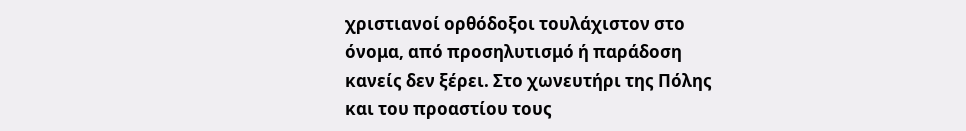χριστιανοί ορθόδοξοι τουλάχιστον στο όνομα, από προσηλυτισμό ή παράδοση κανείς δεν ξέρει. Στο χωνευτήρι της Πόλης και του προαστίου τους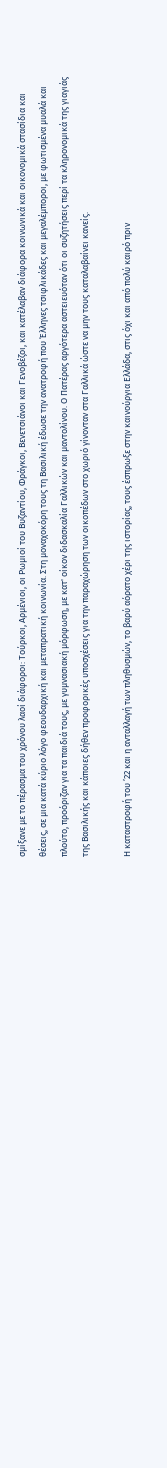σμίξανε με το πέρασμα του χρόνου λαοί διάφοροι: Τούρκοι, Αρμένιοι, οι Ρωμιοί του Βυζαντίου, Φράγκοι, Βενετσιάνοι και Γενοβέζοι, και κατέλαβαν διάφορα κοινωνικά και οικονομικά στασίδια και θέσεις, σε μια κατά κύριο λόγο φεουδαρχική και μεταπρατική κοινωνία. Στη μοναχοκόρη τους τη Βασιλική έδωσε την ανατροφή που Έλληνες τσιφλικάδες και μεγαλέμποροι, με φωτισμένα μυαλά και πλούτο, προόριζαν για τα παιδιά τους, με γυμνασιακή μόρφωση, με κατ' οίκον διδασκαλία Γαλλικών και μαντολίνου. Ο Πατέρας αργότερα αστειευόταν ότι οι συζητήσεις περί τα κληρονομικά της γιαγιάς της Βασιλικής και κάποιες δήθεν προφορικές υποσχέσεις για την παραχώρηση των οικοπέδων στο χωριό γίνονταν στα Γαλλικά ώστε να μην τους καταλαβαίνει κανείς.

Η καταστροφή του ’22 και η ανταλλαγή των πληθυσμών, το βαρύ αόρατο χέρι της ιστορίας, τους έσπρωξε στην καινούργια Ελλάδα, στις όχι και από πολύ καιρό πριν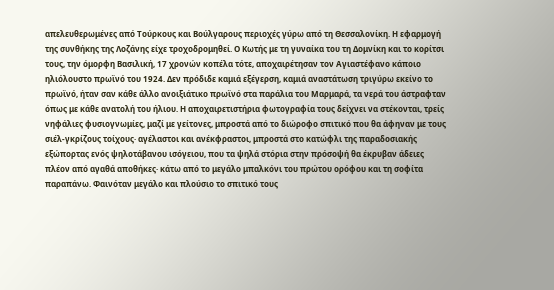απελευθερωμένες από Τούρκους και Βούλγαρους περιοχές γύρω από τη Θεσσαλονίκη. Η εφαρμογή της συνθήκης της Λοζάνης είχε τροχοδρομηθεί. Ο Κωτής με τη γυναίκα του τη Δομνίκη και το κορίτσι τους, την όμορφη Βασιλική, 17 χρονών κοπέλα τότε, αποχαιρέτησαν τον Αγιαστέφανο κάποιο ηλιόλουστο πρωϊνό του 1924. Δεν πρόδιδε καμιά εξέγερση, καμιά αναστάτωση τριγύρω εκείνο το πρωϊνό, ήταν σαν κάθε άλλο ανοιξιάτικο πρωϊνό στα παράλια του Μαρμαρά, τα νερά του άστραφταν όπως με κάθε ανατολή του ήλιου. Η αποχαιρετιστήρια φωτογραφία τους δείχνει να στέκονται, τρείς νηφάλιες φυσιογνωμίες, μαζί με γείτονες, μπροστά από το διώροφο σπιτικό που θα άφηναν με τους σιέλ-γκρίζους τοίχους· αγέλαστοι και ανέκφραστοι, μπροστά στο κατώφλι της παραδοσιακής εξώπορτας ενός ψηλοτάβανου ισόγειου, που τα ψηλά στόρια στην πρόσοψή θα έκρυβαν άδειες πλέον από αγαθά αποθήκες· κάτω από το μεγάλο μπαλκόνι του πρώτου ορόφου και τη σοφίτα παραπάνω. Φαινόταν μεγάλο και πλούσιο το σπιτικό τους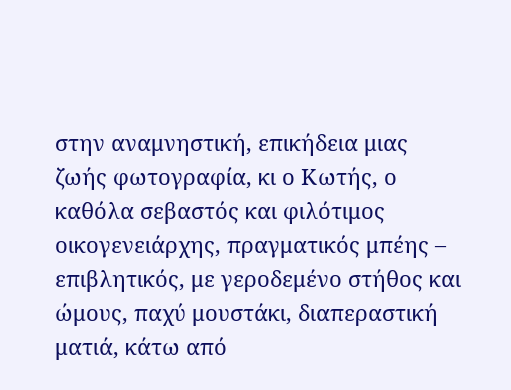στην αναμνηστική, επικήδεια μιας ζωής φωτογραφία, κι ο Κωτής, ο καθόλα σεβαστός και φιλότιμος οικογενειάρχης, πραγματικός μπέης – επιβλητικός, με γεροδεμένο στήθος και ώμους, παχύ μουστάκι, διαπεραστική ματιά, κάτω από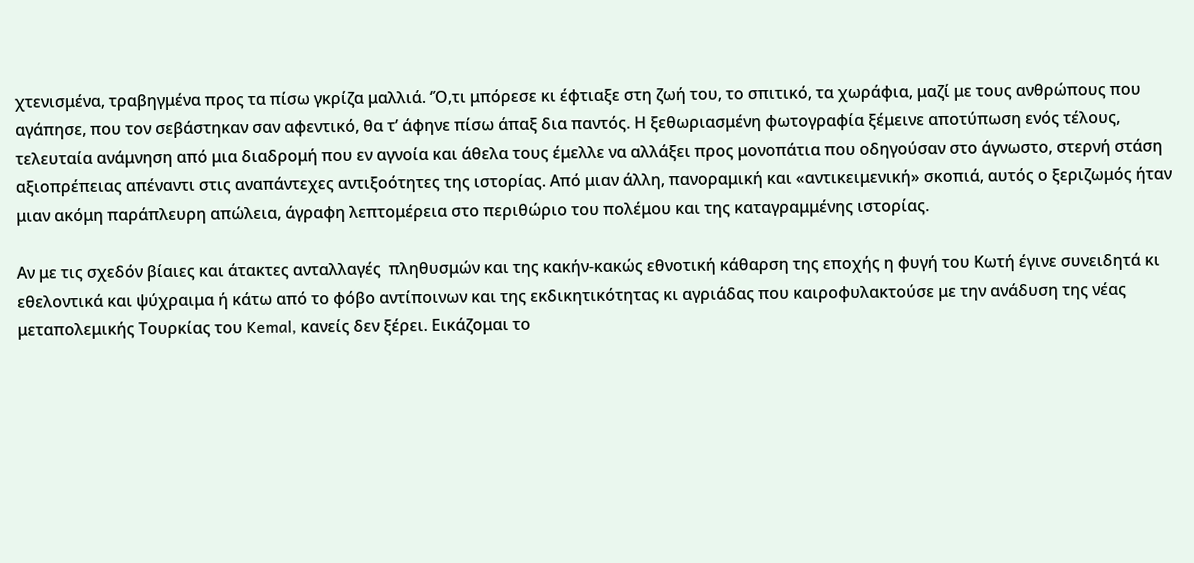χτενισμένα, τραβηγμένα προς τα πίσω γκρίζα μαλλιά. ‘Ό,τι μπόρεσε κι έφτιαξε στη ζωή του, το σπιτικό, τα χωράφια, μαζί με τους ανθρώπους που αγάπησε, που τον σεβάστηκαν σαν αφεντικό, θα τ’ άφηνε πίσω άπαξ δια παντός. Η ξεθωριασμένη φωτογραφία ξέμεινε αποτύπωση ενός τέλους, τελευταία ανάμνηση από μια διαδρομή που εν αγνοία και άθελα τους έμελλε να αλλάξει προς μονοπάτια που οδηγούσαν στο άγνωστο, στερνή στάση αξιοπρέπειας απέναντι στις αναπάντεχες αντιξοότητες της ιστορίας. Από μιαν άλλη, πανοραμική και «αντικειμενική» σκοπιά, αυτός ο ξεριζωμός ήταν μιαν ακόμη παράπλευρη απώλεια, άγραφη λεπτομέρεια στο περιθώριο του πολέμου και της καταγραμμένης ιστορίας.

Αν με τις σχεδόν βίαιες και άτακτες ανταλλαγές  πληθυσμών και της κακήν-κακώς εθνοτική κάθαρση της εποχής η φυγή του Κωτή έγινε συνειδητά κι εθελοντικά και ψύχραιμα ή κάτω από το φόβο αντίποινων και της εκδικητικότητας κι αγριάδας που καιροφυλακτούσε με την ανάδυση της νέας μεταπολεμικής Τουρκίας του Kemal, κανείς δεν ξέρει. Εικάζομαι το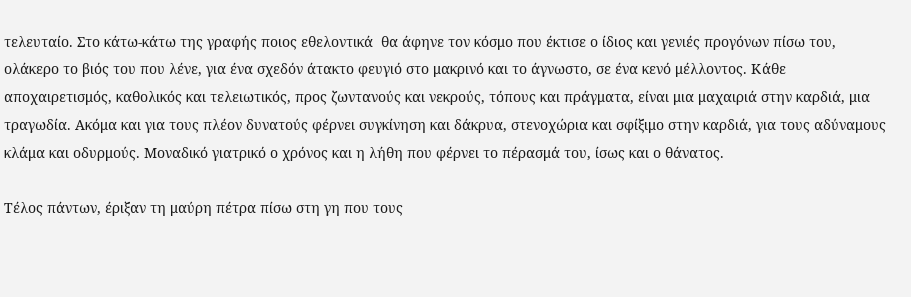τελευταίο. Στο κάτω-κάτω της γραφής ποιος εθελοντικά  θα άφηνε τον κόσμο που έκτισε ο ίδιος και γενιές προγόνων πίσω του, ολάκερο το βιός του που λένε, για ένα σχεδόν άτακτο φευγιό στο μακρινό και το άγνωστο, σε ένα κενό μέλλοντος. Κάθε αποχαιρετισμός, καθολικός και τελειωτικός, προς ζωντανούς και νεκρούς, τόπους και πράγματα, είναι μια μαχαιριά στην καρδιά, μια τραγωδία. Ακόμα και για τους πλέον δυνατούς φέρνει συγκίνηση και δάκρυα, στενοχώρια και σφίξιμο στην καρδιά, για τους αδύναμους κλάμα και οδυρμούς. Μοναδικό γιατρικό ο χρόνος και η λήθη που φέρνει το πέρασμά του, ίσως και ο θάνατος.

Τέλος πάντων, έριξαν τη μαύρη πέτρα πίσω στη γη που τους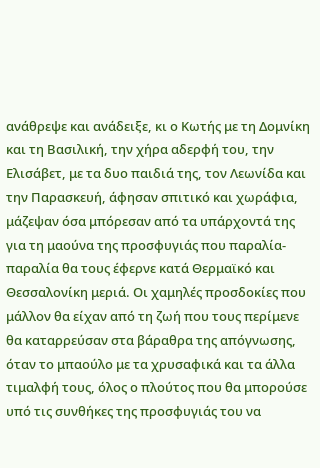ανάθρεψε και ανάδειξε, κι ο Κωτής με τη Δομνίκη και τη Βασιλική, την χήρα αδερφή του, την Ελισάβετ, με τα δυο παιδιά της, τον Λεωνίδα και την Παρασκευή, άφησαν σπιτικό και χωράφια, μάζεψαν όσα μπόρεσαν από τα υπάρχοντά της για τη μαούνα της προσφυγιάς που παραλία-παραλία θα τους έφερνε κατά Θερμαϊκό και Θεσσαλονίκη μεριά. Οι χαμηλές προσδοκίες που μάλλον θα είχαν από τη ζωή που τους περίμενε θα καταρρεύσαν στα βάραθρα της απόγνωσης, όταν το μπαούλο με τα χρυσαφικά και τα άλλα τιμαλφή τους, όλος ο πλούτος που θα μπορούσε υπό τις συνθήκες της προσφυγιάς του να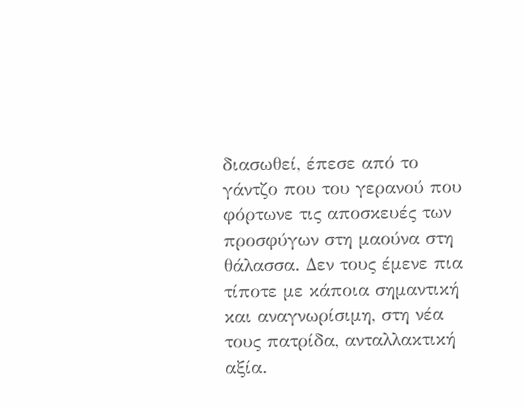διασωθεί, έπεσε από το γάντζο που του γερανού που φόρτωνε τις αποσκευές των προσφύγων στη μαούνα στη θάλασσα. Δεν τους έμενε πια τίποτε με κάποια σημαντική και αναγνωρίσιμη, στη νέα τους πατρίδα, ανταλλακτική αξία.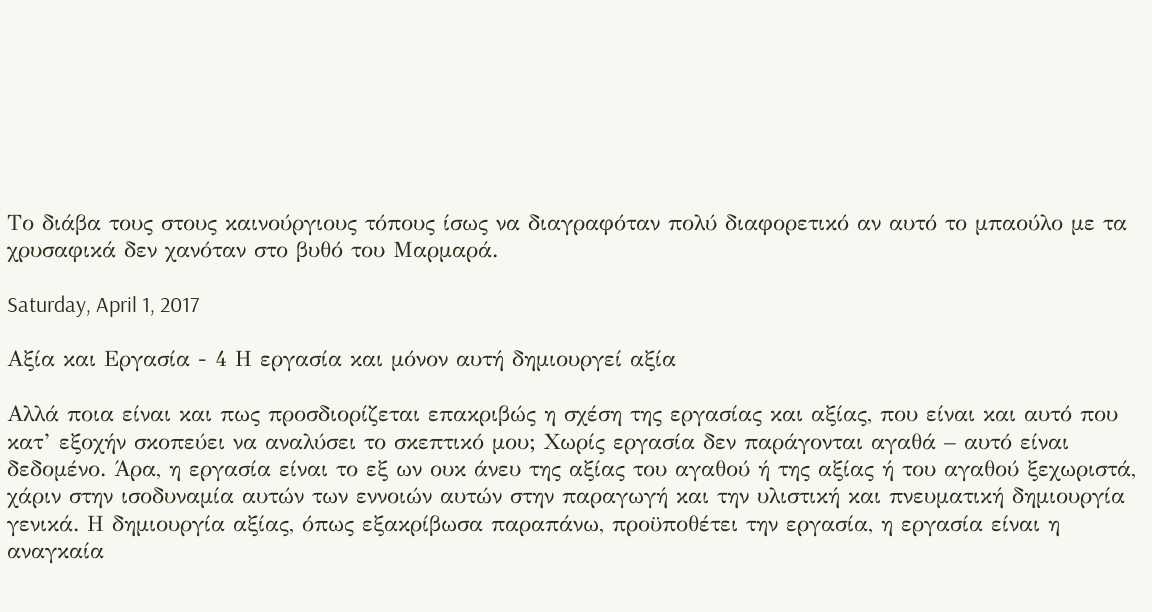Το διάβα τους στους καινούργιους τόπους ίσως να διαγραφόταν πολύ διαφορετικό αν αυτό το μπαούλο με τα χρυσαφικά δεν χανόταν στο βυθό του Μαρμαρά.

Saturday, April 1, 2017

Αξία και Εργασία - 4 Η εργασία και μόνον αυτή δημιουργεί αξία

Αλλά ποια είναι και πως προσδιορίζεται επακριβώς η σχέση της εργασίας και αξίας, που είναι και αυτό που κατ’ εξοχήν σκοπεύει να αναλύσει το σκεπτικό μου; Χωρίς εργασία δεν παράγονται αγαθά – αυτό είναι δεδομένο. Άρα, η εργασία είναι το εξ ων ουκ άνευ της αξίας του αγαθού ή της αξίας ή του αγαθού ξεχωριστά, χάριν στην ισοδυναμία αυτών των εννοιών αυτών στην παραγωγή και την υλιστική και πνευματική δημιουργία γενικά. Η δημιουργία αξίας, όπως εξακρίβωσα παραπάνω, προϋποθέτει την εργασία, η εργασία είναι η αναγκαία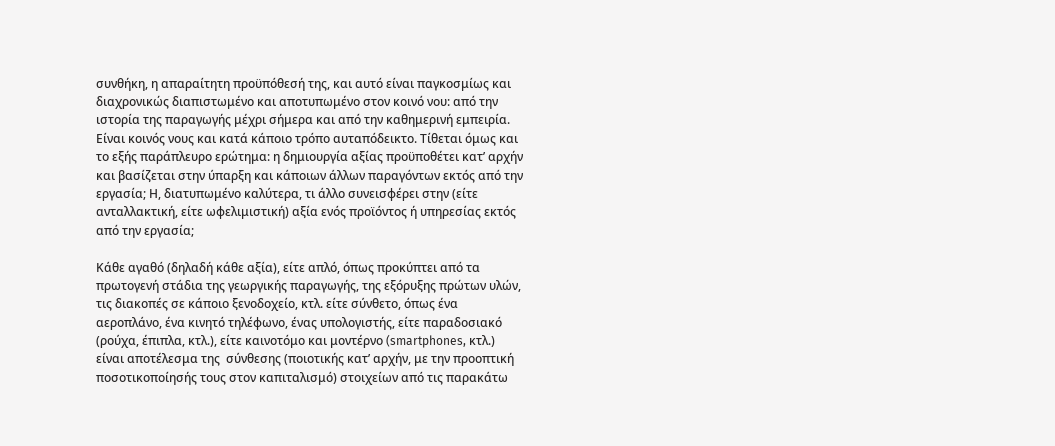συνθήκη, η απαραίτητη προϋπόθεσή της, και αυτό είναι παγκοσμίως και διαχρονικώς διαπιστωμένο και αποτυπωμένο στον κοινό νου: από την ιστορία της παραγωγής μέχρι σήμερα και από την καθημερινή εμπειρία. Είναι κοινός νους και κατά κάποιο τρόπο αυταπόδεικτο. Τίθεται όμως και το εξής παράπλευρο ερώτημα: η δημιουργία αξίας προϋποθέτει κατ’ αρχήν και βασίζεται στην ύπαρξη και κάποιων άλλων παραγόντων εκτός από την εργασία; Η, διατυπωμένο καλύτερα, τι άλλο συνεισφέρει στην (είτε ανταλλακτική, είτε ωφελιμιστική) αξία ενός προϊόντος ή υπηρεσίας εκτός από την εργασία;

Κάθε αγαθό (δηλαδή κάθε αξία), είτε απλό, όπως προκύπτει από τα πρωτογενή στάδια της γεωργικής παραγωγής, της εξόρυξης πρώτων υλών, τις διακοπές σε κάποιο ξενοδοχείο, κτλ. είτε σύνθετο, όπως ένα αεροπλάνο, ένα κινητό τηλέφωνο, ένας υπολογιστής, είτε παραδοσιακό (ρούχα, έπιπλα, κτλ.), είτε καινοτόμο και μοντέρνο (smartphones, κτλ.) είναι αποτέλεσμα της  σύνθεσης (ποιοτικής κατ’ αρχήν, με την προοπτική ποσοτικοποίησής τους στον καπιταλισμό) στοιχείων από τις παρακάτω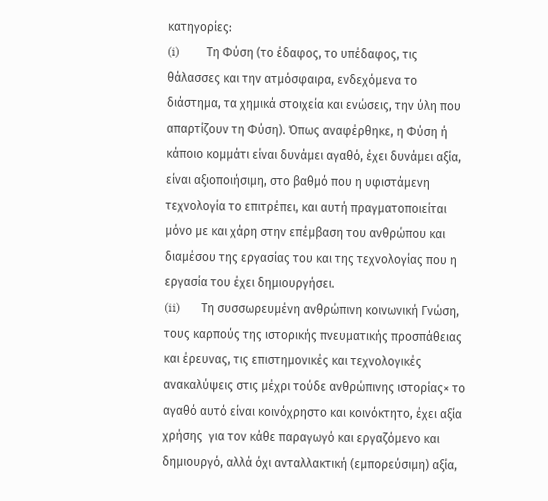κατηγορίες:
(i)         Τη Φύση (το έδαφος, το υπέδαφος, τις θάλασσες και την ατμόσφαιρα, ενδεχόμενα το διάστημα, τα χημικά στοιχεία και ενώσεις, την ύλη που απαρτίζουν τη Φύση). Όπως αναφέρθηκε, η Φύση ή κάποιο κομμάτι είναι δυνάμει αγαθό, έχει δυνάμει αξία, είναι αξιοποιήσιμη, στο βαθμό που η υφιστάμενη τεχνολογία το επιτρέπει, και αυτή πραγματοποιείται μόνο με και χάρη στην επέμβαση του ανθρώπου και διαμέσου της εργασίας του και της τεχνολογίας που η εργασία του έχει δημιουργήσει.
(ii)       Τη συσσωρευμένη ανθρώπινη κοινωνική Γνώση, τους καρπούς της ιστορικής πνευματικής προσπάθειας και έρευνας, τις επιστημονικές και τεχνολογικές ανακαλύψεις στις μέχρι τούδε ανθρώπινης ιστορίας× το αγαθό αυτό είναι κοινόχρηστο και κοινόκτητο, έχει αξία χρήσης  για τον κάθε παραγωγό και εργαζόμενο και δημιουργό, αλλά όχι ανταλλακτική (εμπορεύσιμη) αξία,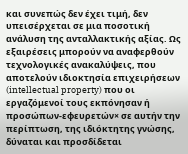και συνεπώς δεν έχει τιμή, δεν υπεισέρχεται σε μια ποσοτική ανάλυση της ανταλλακτικής αξίας. Ως εξαιρέσεις μπορούν να αναφερθούν τεχνολογικές ανακαλύψεις, που αποτελούν ιδιοκτησία επιχειρήσεων (intellectual property) που οι εργαζόμενοί τους εκπόνησαν ή προσώπων-εφευρετών× σε αυτήν την περίπτωση, της ιδιόκτητης γνώσης, δύναται και προσδίδεται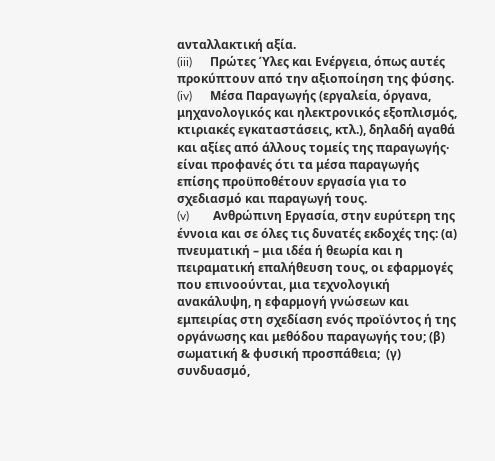ανταλλακτική αξία.
(iii)      Πρώτες Ύλες και Ενέργεια, όπως αυτές προκύπτουν από την αξιοποίηση της φύσης.
(iv)      Μέσα Παραγωγής (εργαλεία, όργανα, μηχανολογικός και ηλεκτρονικός εξοπλισμός, κτιριακές εγκαταστάσεις, κτλ.), δηλαδή αγαθά και αξίες από άλλους τομείς της παραγωγής· είναι προφανές ότι τα μέσα παραγωγής επίσης προϋποθέτουν εργασία για το σχεδιασμό και παραγωγή τους.
(v)        Ανθρώπινη Εργασία, στην ευρύτερη της έννοια και σε όλες τις δυνατές εκδοχές της: (α) πνευματική – μια ιδέα ή θεωρία και η πειραματική επαλήθευση τους, οι εφαρμογές που επινοούνται, μια τεχνολογική ανακάλυψη, η εφαρμογή γνώσεων και εμπειρίας στη σχεδίαση ενός προϊόντος ή της οργάνωσης και μεθόδου παραγωγής του; (β) σωματική & φυσική προσπάθεια;  (γ) συνδυασμό,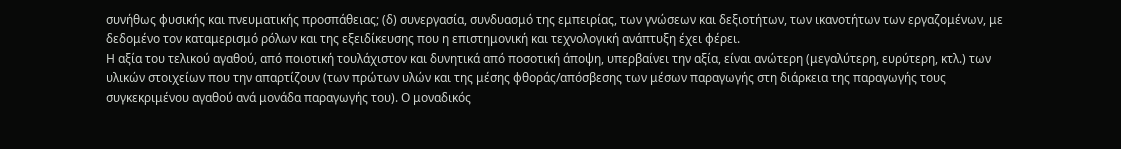συνήθως φυσικής και πνευματικής προσπάθειας; (δ) συνεργασία, συνδυασμό της εμπειρίας, των γνώσεων και δεξιοτήτων, των ικανοτήτων των εργαζομένων, με δεδομένο τον καταμερισμό ρόλων και της εξειδίκευσης που η επιστημονική και τεχνολογική ανάπτυξη έχει φέρει.
Η αξία του τελικού αγαθού, από ποιοτική τουλάχιστον και δυνητικά από ποσοτική άποψη, υπερβαίνει την αξία, είναι ανώτερη (μεγαλύτερη, ευρύτερη, κτλ.) των υλικών στοιχείων που την απαρτίζουν (των πρώτων υλών και της μέσης φθοράς/απόσβεσης των μέσων παραγωγής στη διάρκεια της παραγωγής τους συγκεκριμένου αγαθού ανά μονάδα παραγωγής του). Ο μοναδικός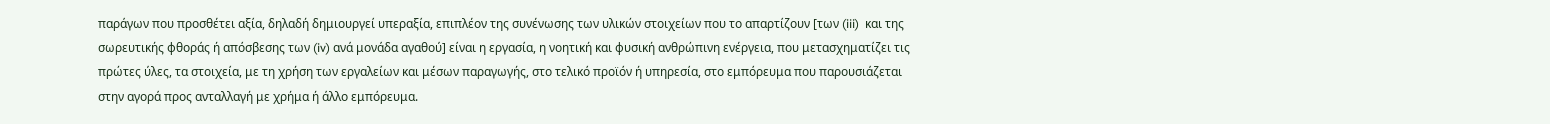παράγων που προσθέτει αξία, δηλαδή δημιουργεί υπεραξία, επιπλέον της συνένωσης των υλικών στοιχείων που το απαρτίζουν [των (iii)  και της σωρευτικής φθοράς ή απόσβεσης των (iv) ανά μονάδα αγαθού] είναι η εργασία, η νοητική και φυσική ανθρώπινη ενέργεια, που μετασχηματίζει τις πρώτες ύλες, τα στοιχεία, με τη χρήση των εργαλείων και μέσων παραγωγής, στο τελικό προϊόν ή υπηρεσία, στο εμπόρευμα που παρουσιάζεται στην αγορά προς ανταλλαγή με χρήμα ή άλλο εμπόρευμα.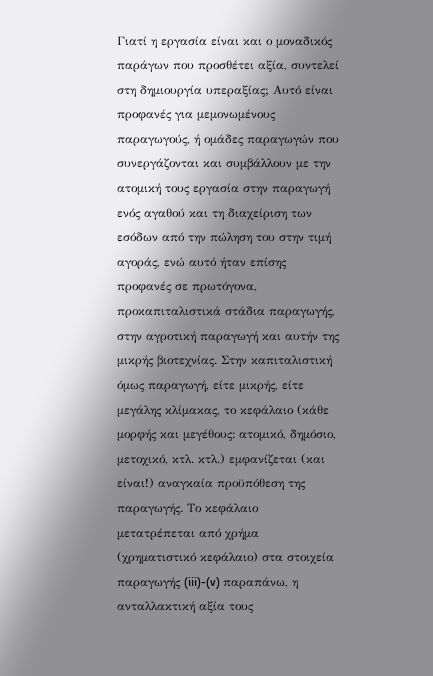Γιατί η εργασία είναι και ο μοναδικός παράγων που προσθέτει αξία, συντελεί στη δημιουργία υπεραξίας; Αυτό είναι προφανές για μεμονωμένους παραγωγούς, ή ομάδες παραγωγών που συνεργάζονται και συμβάλλουν με την ατομική τους εργασία στην παραγωγή ενός αγαθού και τη διαχείριση των εσόδων από την πώληση του στην τιμή αγοράς, ενώ αυτό ήταν επίσης προφανές σε πρωτόγονα, προκαπιταλιστικά στάδια παραγωγής, στην αγροτική παραγωγή και αυτήν της μικρής βιοτεχνίας. Στην καπιταλιστική όμως παραγωγή, είτε μικρής, είτε μεγάλης κλίμακας, το κεφάλαιο (κάθε μορφής και μεγέθους: ατομικό, δημόσιο, μετοχικό, κτλ. κτλ.) εμφανίζεται (και είναι!) αναγκαία προϋπόθεση της παραγωγής. Το κεφάλαιο μετατρέπεται από χρήμα (χρηματιστικό κεφάλαιο) στα στοιχεία παραγωγής (iii)-(v) παραπάνω, η ανταλλακτική αξία τους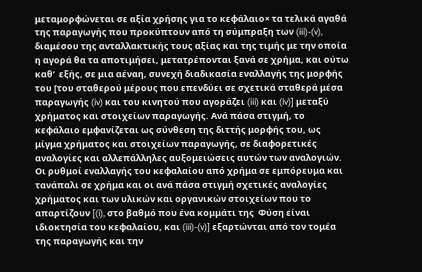μεταμορφώνεται σε αξία χρήσης για το κεφάλαιο× τα τελικά αγαθά της παραγωγής που προκύπτουν από τη σύμπραξη των (iii)-(v), διαμέσου της ανταλλακτικής τους αξίας και της τιμής με την οποία η αγορά θα τα αποτιμήσει, μετατρέπονται ξανά σε χρήμα, και ούτω καθ’  εξής, σε μια αέναη, συνεχή διαδικασία εναλλαγής της μορφής του [του σταθερού μέρους που επενδύει σε σχετικά σταθερά μέσα παραγωγής (iv) και του κινητού που αγοράζει (iii) και (iv)] μεταξύ χρήματος και στοιχείων παραγωγής. Ανά πάσα στιγμή, το κεφάλαιο εμφανίζεται ως σύνθεση της διττής μορφής του, ως μίγμα χρήματος και στοιχείων παραγωγής, σε διαφορετικές αναλογίες και αλλεπάλληλες αυξομειώσεις αυτών των αναλογιών. Οι ρυθμοί εναλλαγής του κεφαλαίου από χρήμα σε εμπόρευμα και τανάπαλι σε χρήμα και οι ανά πάσα στιγμή σχετικές αναλογίες χρήματος και των υλικών και οργανικών στοιχείων που το απαρτίζουν [(i), στο βαθμό που ένα κομμάτι της  Φύση είναι ιδιοκτησία του κεφαλαίου, και (iii)-(v)] εξαρτώνται από τον τομέα της παραγωγής και την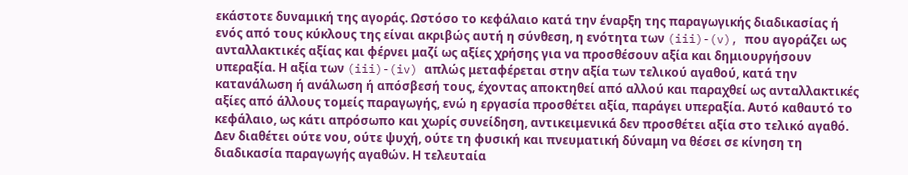εκάστοτε δυναμική της αγοράς. Ωστόσο το κεφάλαιο κατά την έναρξη της παραγωγικής διαδικασίας ή ενός από τους κύκλους της είναι ακριβώς αυτή η σύνθεση, η ενότητα των (iii)-(v), που αγοράζει ως ανταλλακτικές αξίας και φέρνει μαζί ως αξίες χρήσης για να προσθέσουν αξία και δημιουργήσουν υπεραξία. Η αξία των (iii)-(iv) απλώς μεταφέρεται στην αξία των τελικού αγαθού, κατά την κατανάλωση ή ανάλωση ή απόσβεσή τους, έχοντας αποκτηθεί από αλλού και παραχθεί ως ανταλλακτικές αξίες από άλλους τομείς παραγωγής, ενώ η εργασία προσθέτει αξία, παράγει υπεραξία. Αυτό καθαυτό το κεφάλαιο, ως κάτι απρόσωπο και χωρίς συνείδηση, αντικειμενικά δεν προσθέτει αξία στο τελικό αγαθό. Δεν διαθέτει ούτε νου, ούτε ψυχή, ούτε τη φυσική και πνευματική δύναμη να θέσει σε κίνηση τη διαδικασία παραγωγής αγαθών. Η τελευταία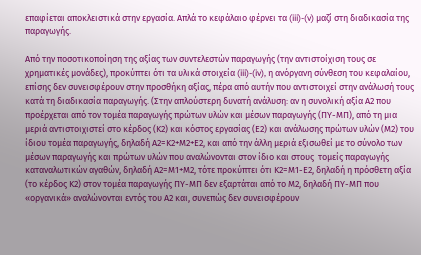επαφίεται αποκλειστικά στην εργασία. Απλά το κεφάλαιο φέρνει τα (iii)-(v) μαζί στη διαδικασία της παραγωγής.

Από την ποσοτικοποίηση της αξίας των συντελεστών παραγωγής (την αντιστοίχιση τους σε χρηματικές μονάδες), προκύπτει ότι τα υλικά στοιχεία (iii)-(iv), η ανόργανη σύνθεση του κεφαλαίου, επίσης δεν συνεισφέρουν στην προσθήκη αξίας, πέρα από αυτήν που αντιστοιχεί στην ανάλωσή τους κατά τη διαδικασία παραγωγής. (Στην απλούστερη δυνατή ανάλυση: αν η συνολική αξία Α2 που προέρχεται από τον τομέα παραγωγής πρώτων υλών και μέσων παραγωγής (ΠΥ-ΜΠ), από τη μια μεριά αντιστοιχιστεί στο κέρδος (Κ2) και κόστος εργασίας (Ε2) και ανάλωσης πρώτων υλών (Μ2) του ίδιου τομέα παραγωγής, δηλαδή Α2=Κ2+Μ2+Ε2, και από την άλλη μεριά εξισωθεί με το σύνολο των μέσων παραγωγής και πρώτων υλών που αναλώνονται στον ίδιο και στους  τομείς παραγωγής καταναλωτικών αγαθών, δηλαδή Α2=Μ1+Μ2, τότε προκύπτει ότι Κ2=Μ1-Ε2, δηλαδή η πρόσθετη αξία (το κέρδος Κ2) στον τομέα παραγωγής ΠΥ-ΜΠ δεν εξαρτάται από το Μ2, δηλαδή ΠΥ-ΜΠ που «οργανικά» αναλώνονται εντός του Α2 και, συνεπώς δεν συνεισφέρουν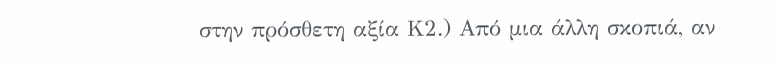στην πρόσθετη αξία Κ2.) Από μια άλλη σκοπιά, αν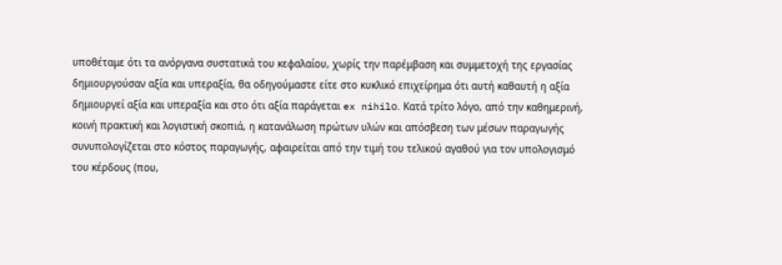υποθέταμε ότι τα ανόργανα συστατικά του κεφαλαίου, χωρίς την παρέμβαση και συμμετοχή της εργασίας δημιουργούσαν αξία και υπεραξία, θα οδηγούμαστε είτε στο κυκλικό επιχείρημα ότι αυτή καθαυτή η αξία δημιουργεί αξία και υπεραξία και στο ότι αξία παράγεται ex nihilο. Κατά τρίτο λόγο, από την καθημερινή, κοινή πρακτική και λογιστική σκοπιά, η κατανάλωση πρώτων υλών και απόσβεση των μέσων παραγωγής συνυπολογίζεται στο κόστος παραγωγής, αφαιρείται από την τιμή του τελικού αγαθού για τον υπολογισμό του κέρδους (που,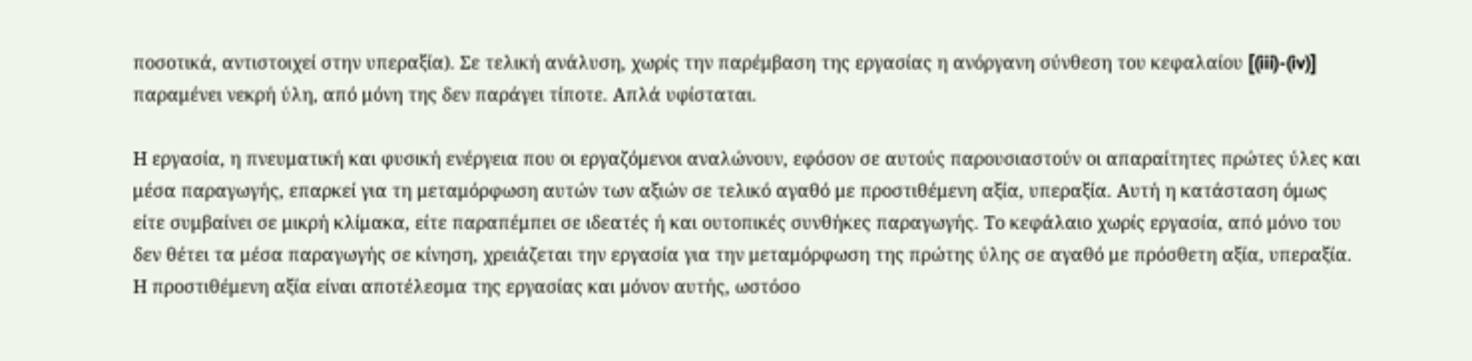ποσοτικά, αντιστοιχεί στην υπεραξία). Σε τελική ανάλυση, χωρίς την παρέμβαση της εργασίας η ανόργανη σύνθεση του κεφαλαίου [(iii)-(iv)] παραμένει νεκρή ύλη, από μόνη της δεν παράγει τίποτε. Απλά υφίσταται.

Η εργασία, η πνευματική και φυσική ενέργεια που οι εργαζόμενοι αναλώνουν, εφόσον σε αυτούς παρουσιαστούν οι απαραίτητες πρώτες ύλες και μέσα παραγωγής, επαρκεί για τη μεταμόρφωση αυτών των αξιών σε τελικό αγαθό με προστιθέμενη αξία, υπεραξία. Αυτή η κατάσταση όμως είτε συμβαίνει σε μικρή κλίμακα, είτε παραπέμπει σε ιδεατές ή και ουτοπικές συνθήκες παραγωγής. Το κεφάλαιο χωρίς εργασία, από μόνο του δεν θέτει τα μέσα παραγωγής σε κίνηση, χρειάζεται την εργασία για την μεταμόρφωση της πρώτης ύλης σε αγαθό με πρόσθετη αξία, υπεραξία. Η προστιθέμενη αξία είναι αποτέλεσμα της εργασίας και μόνον αυτής, ωστόσο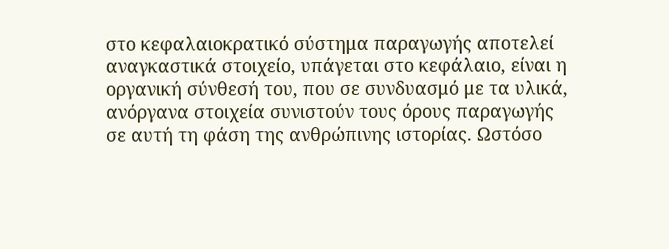στο κεφαλαιοκρατικό σύστημα παραγωγής αποτελεί αναγκαστικά στοιχείο, υπάγεται στο κεφάλαιο, είναι η οργανική σύνθεσή του, που σε συνδυασμό με τα υλικά, ανόργανα στοιχεία συνιστούν τους όρους παραγωγής σε αυτή τη φάση της ανθρώπινης ιστορίας. Ωστόσο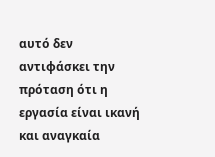αυτό δεν αντιφάσκει την πρόταση ότι η εργασία είναι ικανή και αναγκαία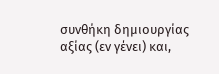συνθήκη δημιουργίας αξίας (εν γένει) και,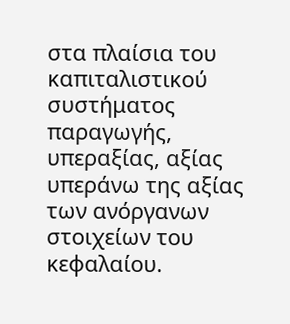στα πλαίσια του καπιταλιστικού συστήματος παραγωγής, υπεραξίας, αξίας υπεράνω της αξίας των ανόργανων στοιχείων του κεφαλαίου.